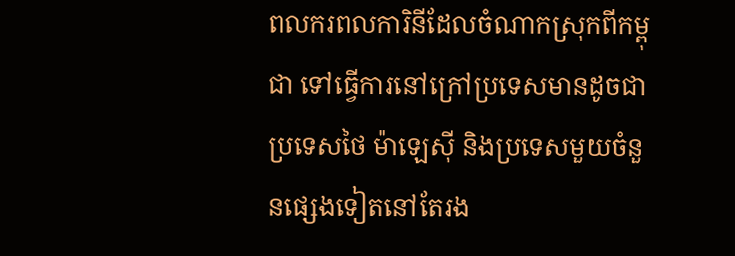ពលករពលការិនីដែលចំណាកស្រុកពីកម្ពុជា ទៅធ្វើការនៅក្រៅប្រទេសមានដូចជាប្រទេសថៃ ម៉ាឡេស៊ី និងប្រទេសមួយចំនួនផ្សេងទៀតនៅតែរង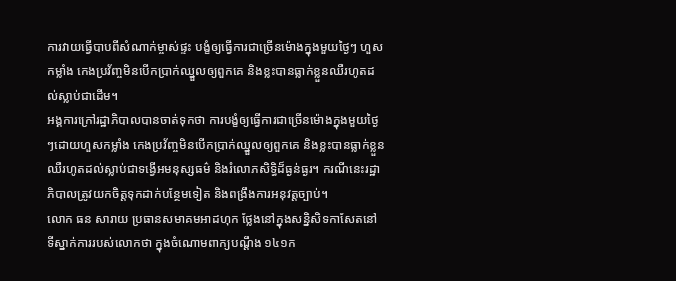ការវាយធ្វើបាបពីសំណាក់ម្ចាស់ផ្ទះ បង្ខំឲ្យធ្វើការជាច្រើនម៉ោងក្នុងមួយថ្ងៃៗ ហួសកម្លាំង កេងប្រវ័ញ្ចមិនបើកប្រាក់ឈ្នួលឲ្យពួកគេ និងខ្លះបានធ្លាក់ខ្លួនឈឺរហូតដល់ស្លាប់ជាដើម។
អង្គការក្រៅរដ្ឋាភិបាលបានចាត់ទុកថា ការបង្ខំឲ្យធ្វើការជាច្រើនម៉ោងក្នុងមួយថ្ងៃៗដោយហួសកម្លាំង កេងប្រវ័ញ្ចមិនបើកប្រាក់ឈ្នួលឲ្យពួកគេ និងខ្លះបានធ្លាក់ខ្លួនឈឺរហូតដល់ស្លាប់ជាទង្វើអមនុស្សធម៌ និងរំលោភសិទ្ធិដ៏ធ្ងន់ធ្ងរ។ ករណីនេះរដ្ឋាភិបាលត្រូវយកចិត្តទុកដាក់បន្ថែមទៀត និងពង្រឹងការអនុវត្តច្បាប់។
លោក ធន សារាយ ប្រធានសមាគមអាដហុក ថ្លែងនៅក្នុងសន្និសិទកាសែតនៅទីស្នាក់ការរបស់លោកថា ក្នុងចំណោមពាក្យបណ្ដឹង ១៤១ក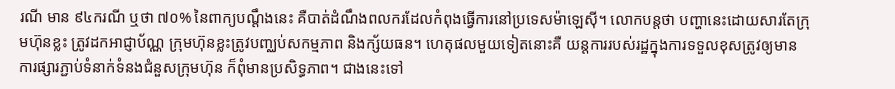រណី មាន ៩៤ករណី ឬថា ៧០% នៃពាក្យបណ្ដឹងនេះ គឺបាត់ដំណឹងពលករដែលកំពុងធ្វើការនៅប្រទេសម៉ាឡេស៊ី។ លោកបន្តថា បញ្ហានេះដោយសារតែក្រុមហ៊ុនខ្លះ ត្រូវដកអាជ្ញាប័ណ្ណ ក្រុមហ៊ុនខ្លះត្រូវបញ្ឈប់សកម្មភាព និងក្ស័យធន។ ហេតុផលមួយទៀតនោះគឺ យន្តការរបស់រដ្ឋក្នុងការទទួលខុសត្រូវឲ្យមានការផ្សារភ្ជាប់ទំនាក់ទំនងជំនួសក្រុមហ៊ុន ក៏ពុំមានប្រសិទ្ធភាព។ ជាងនេះទៅ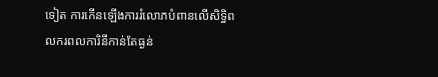ទៀត ការកើនឡើងការរំលោភបំពានលើសិទ្ធិពលករពលការិនីកាន់តែធ្ងន់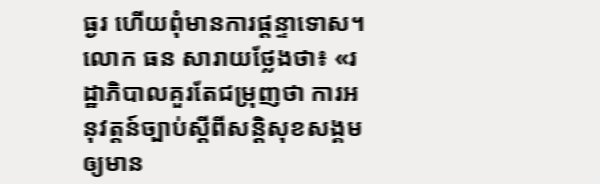ធ្ងរ ហើយពុំមានការផ្ដន្ទាទោស។ លោក ធន សារាយថ្លែងថា៖ «រដ្ឋាភិបាលគួរតែជម្រុញថា ការអនុវត្តន៍ច្បាប់ស្ដីពីសន្តិសុខសង្គម ឲ្យមាន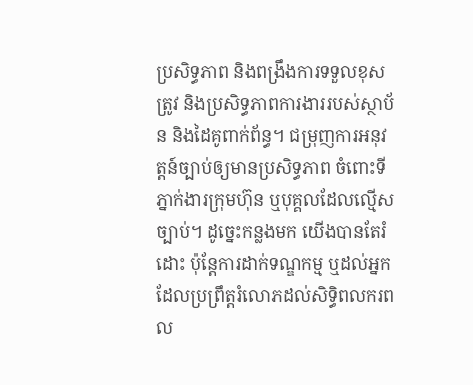ប្រសិទ្ធភាព និងពង្រឹងការទទួលខុសត្រូវ និងប្រសិទ្ធភាពការងាររបស់ស្ថាប័ន និងដៃគូពាក់ព័ន្ធ។ ជម្រុញការអនុវត្តន៍ច្បាប់ឲ្យមានប្រសិទ្ធភាព ចំពោះទីភ្នាក់ងារក្រុមហ៊ុន ឬបុគ្គលដែលល្មើសច្បាប់។ ដូច្នេះកន្លងមក យើងបានតែរំដោះ ប៉ុន្តែការដាក់ទណ្ឌកម្ម ឬដល់អ្នកដែលប្រព្រឹត្តរំលោភដល់សិទ្ធិពលករពល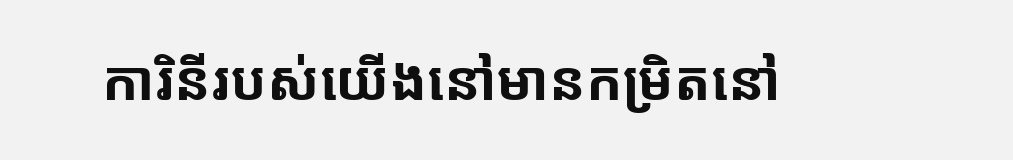ការិនីរបស់យើងនៅមានកម្រិតនៅ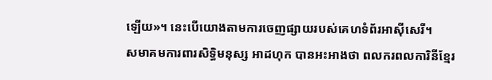ឡើយ»។ នេះបើយោងតាមការចេញផ្សាយរបស់គេហទំព័រអាស៊ីសេរី។
សមាគមការពារសិទ្ធិមនុស្ស អាដហុក បានអះអាងថា ពលករពលការិនីខ្មែរ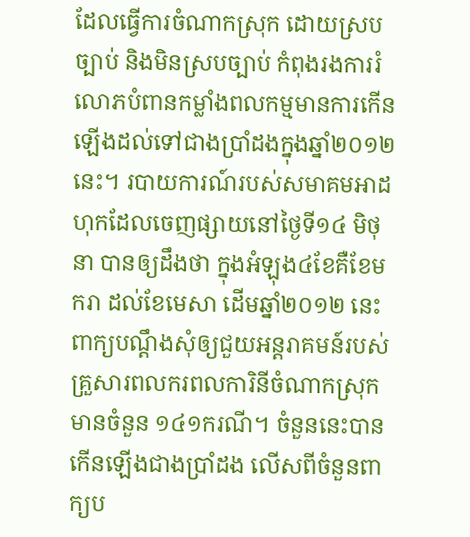ដែលធ្វើការចំណាកស្រុក ដោយស្របច្បាប់ និងមិនស្របច្បាប់ កំពុងរងការរំលោភបំពានកម្លាំងពលកម្មមានការកើនឡើងដល់ទៅជាងប្រាំដងក្នុងឆ្នាំ២០១២ នេះ។ របាយការណ៍របស់សមាគមអាដហុកដែលចេញផ្សាយនៅថ្ងៃទី១៤ មិថុនា បានឲ្យដឹងថា ក្នុងអំឡុង៤ខែគឺខែមករា ដល់ខែមេសា ដើមឆ្នាំ២០១២ នេះពាក្យបណ្ដឹងសុំឲ្យជួយអន្តរាគមន៍របស់គ្រួសារពលករពលការិនីចំណាកស្រុកមានចំនួន ១៤១ករណី។ ចំនួននេះបានកើនឡើងជាងប្រាំដង លើសពីចំនួនពាក្យប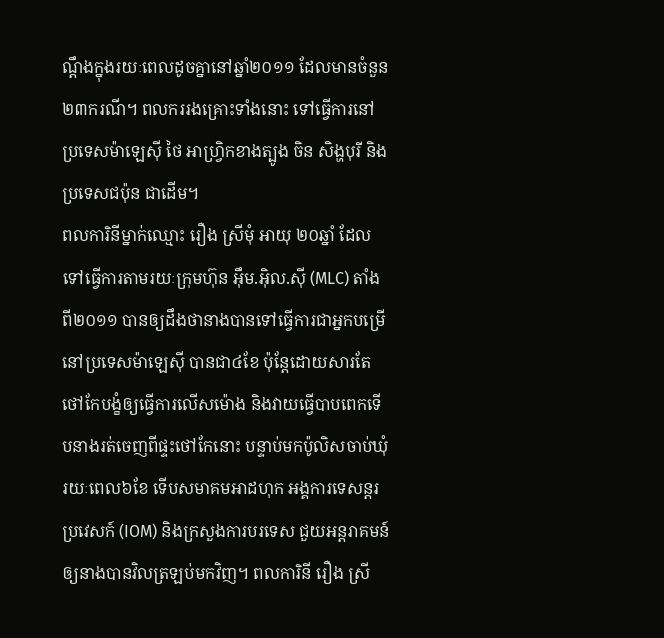ណ្ដឹងក្នុងរយៈពេលដូចគ្នានៅឆ្នាំ២០១១ ដែលមានចំនួន ២៣ករណី។ ពលកររងគ្រោះទាំងនោះ ទៅធ្វើការនៅប្រទេសម៉ាឡេស៊ី ថៃ អាហ្វ្រិកខាងត្បូង ចិន សិង្ហបុរី និងប្រទេសជប៉ុន ជាដើម។
ពលការិនីម្នាក់ឈ្មោះ រឿង ស្រីមុំ អាយុ ២០ឆ្នាំ ដែលទៅធ្វើការតាមរយៈក្រុមហ៊ុន អ៊ឹម.អ៊ិល.ស៊ី (MLC) តាំងពី២០១១ បានឲ្យដឹងថានាងបានទៅធ្វើការជាអ្នកបម្រើនៅប្រទេសម៉ាឡេស៊ី បានជា៤ខែ ប៉ុន្តែដោយសារតែថៅកែបង្ខំឲ្យធ្វើការលើសម៉ោង និងវាយធ្វើបាបពេកទើបនាងរត់ចេញពីផ្ទះថៅកែនោះ បន្ទាប់មកប៉ូលិសចាប់ឃុំរយៈពេល៦ខែ ទើបសមាគមអាដហុក អង្គការទេសន្តរប្រវេសក៍ (IOM) និងក្រសួងការបរទេស ជួយអន្តរាគមន៍ឲ្យនាងបានវិលត្រឡប់មកវិញ។ ពលការិនី រឿង ស្រី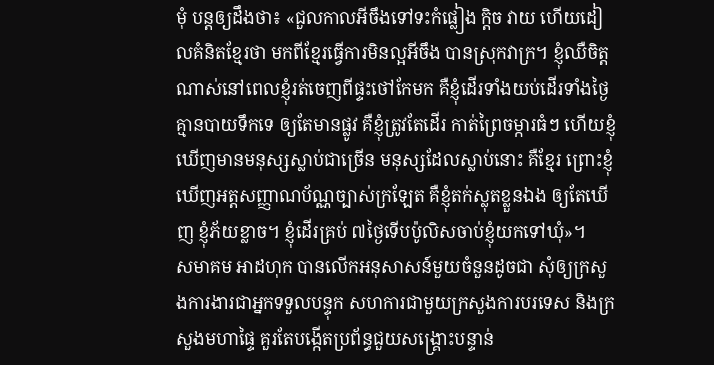មុំ បន្តឲ្យដឹងថា៖ «ជួលកាលអីចឹងទៅទះកំផ្លៀង ក្ដិច វាយ ហើយដៀលគំនិតខ្មែរថា មកពីខ្មែរធ្វើការមិនល្អអីចឹង បានស្រុកវាក្រ។ ខ្ញុំឈឺចិត្តណាស់នៅពេលខ្ញុំរត់ចេញពីផ្ទះថៅកែមក គឺខ្ញុំដើរទាំងយប់ដើរទាំងថ្ងៃ គ្មានបាយទឹកទេ ឲ្យតែមានផ្លូវ គឺខ្ញុំត្រូវតែដើរ កាត់ព្រៃចម្ការធំៗ ហើយខ្ញុំឃើញមានមនុស្សស្លាប់ជាច្រើន មនុស្សដែលស្លាប់នោះ គឺខ្មែរ ព្រោះខ្ញុំឃើញអត្តសញ្ញាណប័ណ្ណច្បាស់ក្រឡែត គឺខ្ញុំតក់ស្លុតខ្លួនឯង ឲ្យតែឃើញ ខ្ញុំភ័យខ្លាច។ ខ្ញុំដើរគ្រប់ ៧ថ្ងៃទើបប៉ូលិសចាប់ខ្ញុំយកទៅឃុំ»។
សមាគម អាដហុក បានលើកអនុសាសន៍មួយចំនួនដូចជា សុំឲ្យក្រសួងការងារជាអ្នកទទួលបន្ទុក សហការជាមួយក្រសួងការបរទេស និងក្រសួងមហាផ្ទៃ គួរតែបង្កើតប្រព័ន្ធជួយសង្គ្រោះបន្ទាន់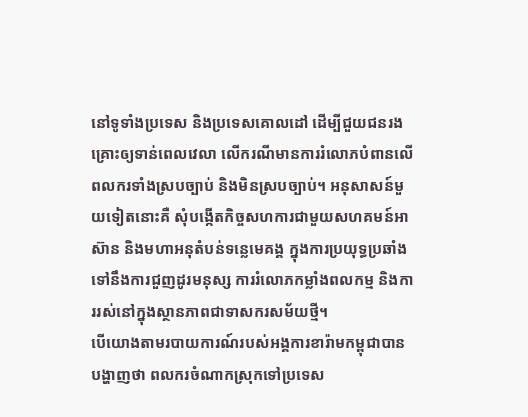នៅទូទាំងប្រទេស និងប្រទេសគោលដៅ ដើម្បីជួយជនរងគ្រោះឲ្យទាន់ពេលវេលា លើករណីមានការរំលោភបំពានលើពលករទាំងស្របច្បាប់ និងមិនស្របច្បាប់។ អនុសាសន៍មួយទៀតនោះគឺ សុំបង្កើតកិច្ចសហការជាមួយសហគមន៍អាស៊ាន និងមហាអនុតំបន់ទន្លេមេគង្គ ក្នុងការប្រយុទ្ធប្រឆាំងទៅនឹងការជួញដូរមនុស្ស ការរំលោភកម្លាំងពលកម្ម និងការរស់នៅក្នុងស្ថានភាពជាទាសករសម័យថ្មី។
បើយោងតាមរបាយការណ៍របស់អង្គការខារ៉ាមកម្ពុជាបានបង្ហាញថា ពលករចំណាកស្រុកទៅប្រទេស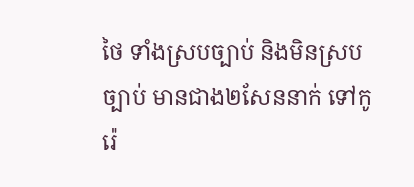ថៃ ទាំងស្របច្បាប់ និងមិនស្របច្បាប់ មានជាង២សែននាក់ ទៅកូរ៉េ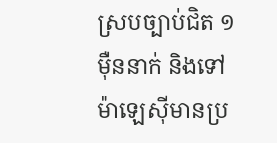ស្របច្បាប់ជិត ១ម៉ឺននាក់ និងទៅម៉ាឡេស៊ីមានប្រ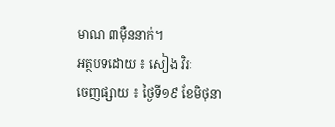មាណ ៣ម៉ឺននាក់។
អត្ថបទដោយ ៖ សៀង វិរៈ
ចេញផ្សាយ ៖ ថ្ងៃទី១៩ ខែមិថុនា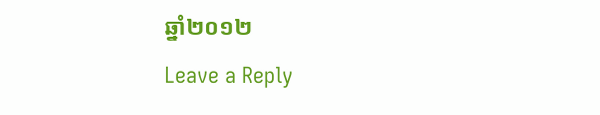ឆ្នាំ២០១២
Leave a Reply